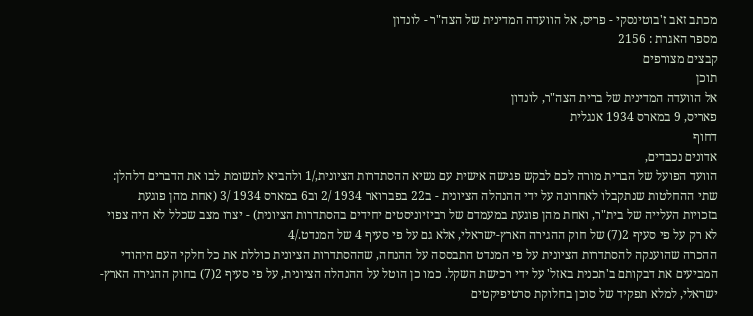מכתב זאב ז'בוטינסקי - פריס, אל הוועדה המדינית של הצה"ר - לונדון
מספר האגרת : 2156
קבצים מצורפים
תוכן
אל הוועדה המדינית של ברית הצה"ר, לונדון
פאריס, 9 במארס 1934 אנגלית
דחוף
אדונים נכבדים,
הוועד הפועל של הברית מורה לכם לבקש פגישה אישית עם נשיא ההסתדרות הציונית,/1 ולהביא לתשומת לבו את הדברים דלהלן:
שתי ההחלטות שנתקבלו לאחרונה על ידי ההנהלה הציונית - ב22 בפברואר 1934 /2 וב6 במארס 1934 /3 (אחת מהן פוגעת בזכויות העלייה של בית"ר, ואחת מהן פוגעת במעמדם של רביזיוניסטים יחידים בהסתדרות הציונית) - יצרו מצב שכלל לא היה צפוי לא רק על פי סעיף 2(7) של חוק ההגירה הארץ-ישראלי, אלא גם על פי סעיף 4 של המנדט./4
ההכרה שהוענקה להסתדרות הציונית על פי המנדט התבססה על ההנחה, שההסתדרות הציונית כוללת את כל חלקי העם היהודי המביעים את דבקותם ב'תכנית באזל' על ידי רכישת השקל. כמו כן הוטל על ההנהלה הציונית, על פי סעיף 2(7) בחוק ההגירה הארץ-ישראלי, למלא תפקיד של סוכן בחלוקת סרטיפיקטים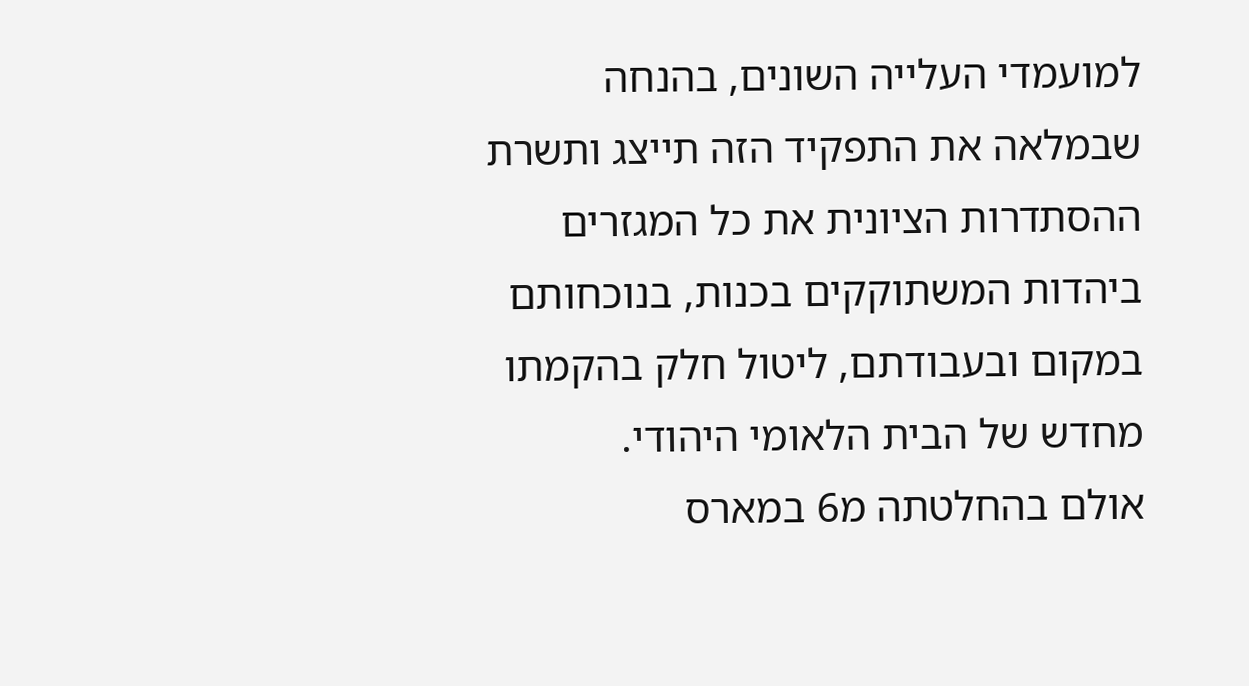למועמדי העלייה השונים, בהנחה שבמלאה את התפקיד הזה תייצג ותשרת ההסתדרות הציונית את כל המגזרים ביהדות המשתוקקים בכנות, בנוכחותם במקום ובעבודתם, ליטול חלק בהקמתו מחדש של הבית הלאומי היהודי.
אולם בהחלטתה מ6 במארס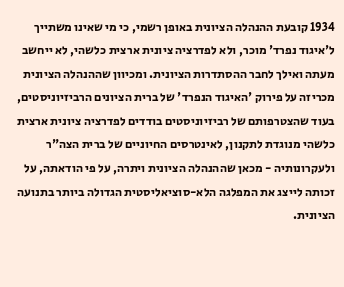1934 קובעת ההנהלה הציונית באופן רשמי, כי מי שאינו משתייך ל'איגוד נפרד' מוכר, ולא לפדרציה ציונית ארצית כלשהי, לא ייחשב מעתה ואילך לחבר ההסתדרות הציונית. ומכיוון שההנהלה הציונית מכריזה על פירוק 'האיגוד הנפרד' של ברית הציונים הרביזיוניסטים, בעוד שהצטרפותם של רביזיוניסטים בודדים לפדרציה ציונית ארצית כלשהי מנוגדת לתקנון, לאינטרסים החיוניים של ברית הצה"ר ולעקרונותיה - מכאן שההנהלה הציונית ויתרה, על פי הודאתה, על זכותה לייצג את המפלגה הלא-סוציאליסטית הגדולה ביותר בתנועה הציונית.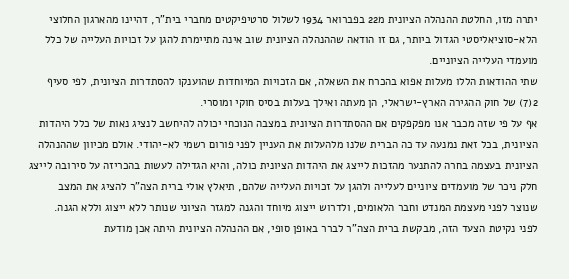יתרה מזו, החלטת ההנהלה הציונית מ22 בפברואר 1934 לשלול סרטיפיקטים מחברי בית"ר, דהיינו מהארגון החלוצי הלא-סוציאליסטי הגדול ביותר, גם זו הודאה שההנהלה הציונית שוב אינה מתיימרת להגן על זכויות העלייה של כלל מועמדי העלייה הציוניים.
שתי ההודאות הללו מעלות אפוא בהכרח את השאלה, אם הזכויות המיוחדות שהוענקו להסתדרות הציונית, לפי סעיף 2(7) של חוק ההגירה הארץ-ישראלי, הן מעתה ואילך בעלות בסיס חוקי ומוסרי.
אף על פי שזה מכבר אנו מפקפקים אם ההסתדרות הציונית במצבה הנוכחי יכולה להיחשב לנציג נאות של כלל היהדות הציונית, בכל זאת נמנעה עד כה הברית שלנו מלהעלות את העניין לפני פורום רשמי לא-יהודי. אולם מכיוון שההנהלה הציונית בעצמה בחרה להתנער מהזכות לייצג את היהדות הציונית כולה, והיא הגדילה לעשות בהכריזה על סירובה לייצג חלק ניכר של מועמדים ציוניים לעלייה ולהגן על זכויות העלייה שלהם, תיאלץ אולי ברית הצה"ר להציג את המצב שנוצר לפני מעצמת המנדט וחבר הלאומים, ולדרוש ייצוג מיוחד והגנה למגזר הציוני שנותר ללא ייצוג וללא הגנה.
לפני נקיטת הצעד הזה, מבקשת ברית הצה"ר לברר באופן סופי, אם ההנהלה הציונית היתה אכן מודעת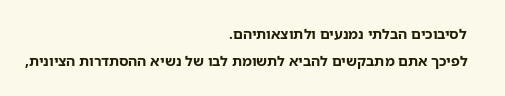לסיבוכים הבלתי נמנעים ולתוצאותיהם.
לפיכך אתם מתבקשים להביא לתשומת לבו של נשיא ההסתדרות הציונית,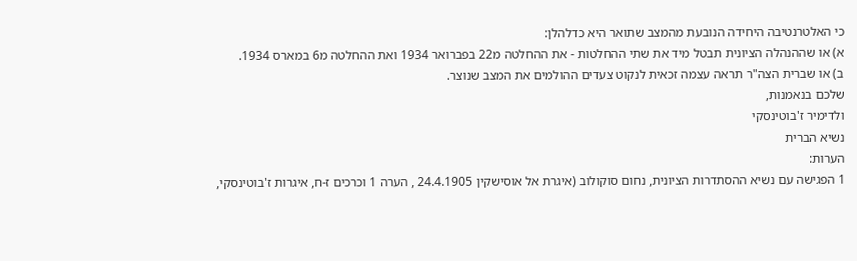כי האלטרנטיבה היחידה הנובעת מהמצב שתואר היא כדלהלן:
א) או שההנהלה הציונית תבטל מיד את שתי ההחלטות - את ההחלטה מ22 בפברואר 1934 ואת ההחלטה מ6 במארס 1934.
ב) או שברית הצה"ר תראה עצמה זכאית לנקוט צעדים ההולמים את המצב שנוצר.
שלכם בנאמנות,
ולדימיר ז'בוטינסקי
נשיא הברית
הערות:
1 הפגישה עם נשיא ההסתדרות הציונית, נחום סוקולוב (איגרת אל אוסישקין 24.4.1905 , הערה 1 וכרכים ז-ח, איגרות ז'בוטינסקי,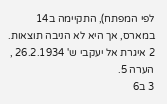לפי המפתח), התקיימה ב14 במארס, אך היא לא הניבה תוצאות.
2 איגרת אל יעקבי ש' 26.2.1934 , הערה 5.
3 ב6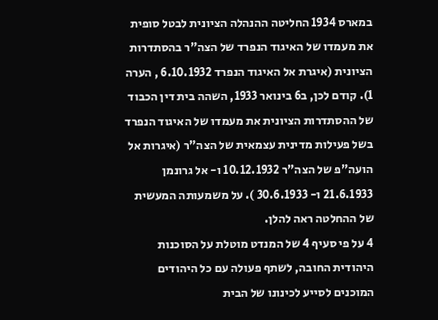במארס 1934 החליטה ההנהלה הציונית לבטל סופית את מעמדו של האיגוד הנפרד של הצה"ר בהסתדרות הציונית (איגרת אל האיגוד הנפרד 6.10.1932 , הערה 1). קודם לכן, ב6 בינואר 1933, השהה בית דין הכבוד של ההסתדרות הציונית את מעמדו של האיגוד הנפרד בשל פעילות מדינית עצמאית של הצה"ר (איגרות אל הועה"פ של הצה"ר 10.12.1932 ו- אל גרונמן 21.6.1933 ו- 30.6.1933 ). על משמעותה המעשית של ההחלטה ראה להלן.
4 על פי סעיף 4 של המנדט מוטלת על הסוכנות היהודית החובה, לשתף פעולה עם כל היהודים המוכנים לסייע לכינונו של הבית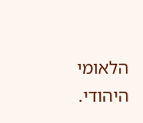הלאומי היהודי.